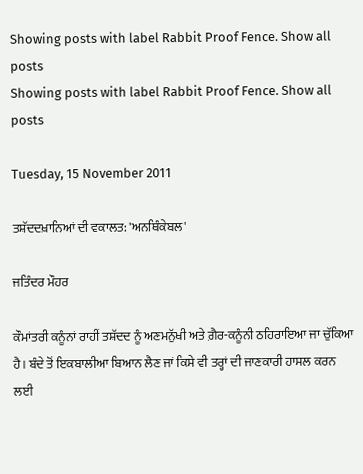Showing posts with label Rabbit Proof Fence. Show all posts
Showing posts with label Rabbit Proof Fence. Show all posts

Tuesday, 15 November 2011

ਤਸ਼ੱਦਦਖ਼ਾਨਿਆਂ ਦੀ ਵਕਾਲਤ: 'ਅਨਥਿੰਕੇਬਲ'

ਜਤਿੰਦਰ ਮੌਹਰ

ਕੌਮਾਂਤਰੀ ਕਨੂੰਨਾਂ ਰਾਹੀਂ ਤਸ਼ੱਦਦ ਨੂੰ ਅਣਮਨੁੱਖੀ ਅਤੇ ਗ਼ੈਰ-ਕਨੂੰਨੀ ਠਹਿਰਾਇਆ ਜਾ ਚੁੱਕਿਆ ਹੈ। ਬੰਦੇ ਤੋਂ ਇਕਬਾਲੀਆ ਬਿਆਨ ਲੈਣ ਜਾਂ ਕਿਸੇ ਵੀ ਤਰ੍ਹਾਂ ਦੀ ਜਾਣਕਾਰੀ ਹਾਸਲ ਕਰਨ ਲਈ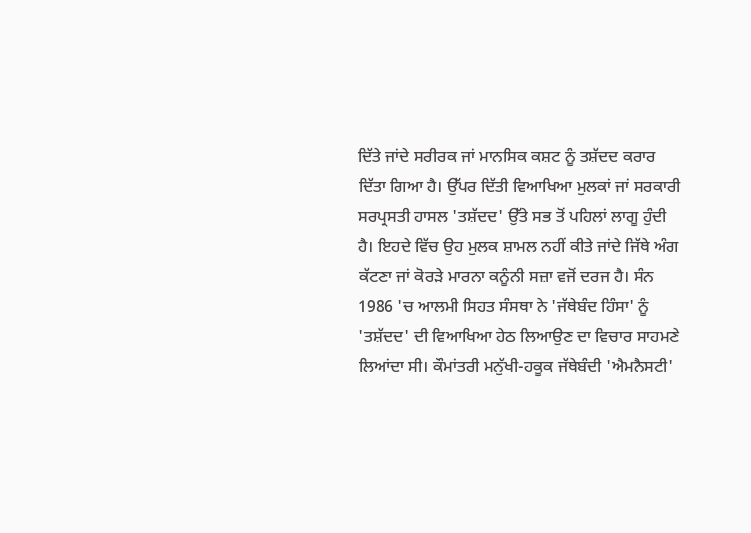ਦਿੱਤੇ ਜਾਂਦੇ ਸਰੀਰਕ ਜਾਂ ਮਾਨਸਿਕ ਕਸ਼ਟ ਨੂੰ ਤਸ਼ੱਦਦ ਕਰਾਰ ਦਿੱਤਾ ਗਿਆ ਹੈ। ਉੱਪਰ ਦਿੱਤੀ ਵਿਆਖਿਆ ਮੁਲਕਾਂ ਜਾਂ ਸਰਕਾਰੀ ਸਰਪ੍ਰਸਤੀ ਹਾਸਲ 'ਤਸ਼ੱਦਦ' ਉੱਤੇ ਸਭ ਤੋਂ ਪਹਿਲਾਂ ਲਾਗੂ ਹੁੰਦੀ ਹੈ। ਇਹਦੇ ਵਿੱਚ ਉਹ ਮੁਲਕ ਸ਼ਾਮਲ ਨਹੀਂ ਕੀਤੇ ਜਾਂਦੇ ਜਿੱਥੇ ਅੰਗ ਕੱਟਣਾ ਜਾਂ ਕੋਰੜੇ ਮਾਰਨਾ ਕਨੂੰਨੀ ਸਜ਼ਾ ਵਜੋਂ ਦਰਜ ਹੈ। ਸੰਨ 1986 'ਚ ਆਲਮੀ ਸਿਹਤ ਸੰਸਥਾ ਨੇ 'ਜੱਥੇਬੰਦ ਹਿੰਸਾ' ਨੂੰ 'ਤਸ਼ੱਦਦ' ਦੀ ਵਿਆਖਿਆ ਹੇਠ ਲਿਆਉਣ ਦਾ ਵਿਚਾਰ ਸਾਹਮਣੇ ਲਿਆਂਦਾ ਸੀ। ਕੌਮਾਂਤਰੀ ਮਨੁੱਖੀ-ਹਕੂਕ ਜੱਥੇਬੰਦੀ 'ਐਮਨੈਸਟੀ'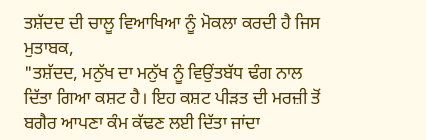ਤਸ਼ੱਦਦ ਦੀ ਚਾਲੂ ਵਿਆਖਿਆ ਨੂੰ ਮੋਕਲਾ ਕਰਦੀ ਹੈ ਜਿਸ ਮੁਤਾਬਕ,
"ਤਸ਼ੱਦਦ, ਮਨੁੱਖ ਦਾ ਮਨੁੱਖ ਨੂੰ ਵਿਉਂਤਬੱਧ ਢੰਗ ਨਾਲ ਦਿੱਤਾ ਗਿਆ ਕਸ਼ਟ ਹੈ। ਇਹ ਕਸ਼ਟ ਪੀੜਤ ਦੀ ਮਰਜ਼ੀ ਤੋਂ ਬਗੈਰ ਆਪਣਾ ਕੰਮ ਕੱਢਣ ਲਈ ਦਿੱਤਾ ਜਾਂਦਾ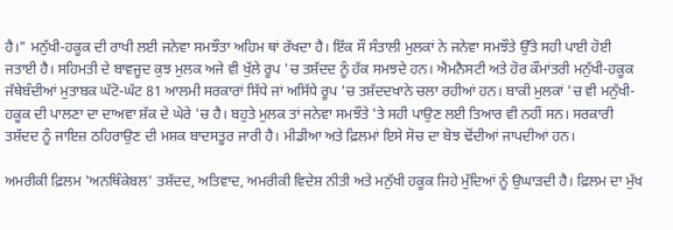ਹੈ।" ਮਨੁੱਖੀ-ਹਕੂਕ ਦੀ ਰਾਖੀ ਲਈ ਜਨੇਵਾ ਸਮਝੌਤਾ ਅਹਿਮ ਥਾਂ ਰੱਖਦਾ ਹੈ। ਇੱਕ ਸੌ ਸੰਤਾਲੀ ਮੁਲਕਾਂ ਨੇ ਜਨੇਵਾ ਸਮਝੌਤੇ ਉੱਤੇ ਸਹੀ ਪਾਈ ਹੋਈ ਜਤਾਈ ਹੈ। ਸਹਿਮਤੀ ਦੇ ਬਾਵਜੂਦ ਕੁਝ ਮੁਲਕ ਅਜੇ ਵੀ ਖੁੱਲੇ ਰੂਪ 'ਚ ਤਸ਼ੱਦਦ ਨੂੰ ਹੱਕ ਸਮਝਦੇ ਹਨ। ਐਮਨੈਸਟੀ ਅਤੇ ਹੋਰ ਕੌਮਾਂਤਰੀ ਮਨੁੱਖੀ-ਹਕੂਕ ਜੱਥੇਬੰਦੀਆਂ ਮੁਤਾਬਕ ਘੱਟੋ-ਘੱਟ 81 ਆਲਮੀ ਸਰਕਾਰਾਂ ਸਿੱਧੇ ਜਾਂ ਅਸਿੱਧੇ ਰੂਪ 'ਚ ਤਸ਼ੱਦਦਖਾਨੇ ਚਲਾ ਰਹੀਆਂ ਹਨ। ਬਾਕੀ ਮੁਲਕਾਂ 'ਚ ਵੀ ਮਨੁੱਖੀ-ਹਕੂਕ ਦੀ ਪਾਲਣਾ ਦਾ ਦਾਅਵਾ ਸ਼ੱਕ ਦੇ ਘੇਰੇ 'ਚ ਹੈ। ਬਹੁਤੇ ਮੁਲਕ ਤਾਂ ਜਨੇਵਾ ਸਮਝੌਤੇ 'ਤੇ ਸਹੀ ਪਾਉਣ ਲਈ ਤਿਆਰ ਵੀ ਨਹੀਂ ਸਨ। ਸਰਕਾਰੀ ਤਸ਼ੱਦਦ ਨੂੰ ਜਾਇਜ਼ ਠਹਿਰਾਉਣ ਦੀ ਮਸ਼ਕ ਬਾਦਸਤੂਰ ਜਾਰੀ ਹੈ। ਮੀਡੀਆ ਅਤੇ ਫ਼ਿਲਮਾਂ ਇਸੇ ਸੋਚ ਦਾ ਬੋਝ ਢੋਂਦੀਆਂ ਜਾਪਦੀਆਂ ਹਨ।

ਅਮਰੀਕੀ ਫ਼ਿਲਮ 'ਅਨਥਿੰਕੇਬਲ' ਤਸ਼ੱਦਦ, ਅਤਿਵਾਦ, ਅਮਰੀਕੀ ਵਿਦੇਸ਼ ਨੀਤੀ ਅਤੇ ਮਨੁੱਖੀ ਹਕੂਕ ਜਿਹੇ ਮੁੱਦਿਆਂ ਨੂੰ ਉਘਾੜਦੀ ਹੈ। ਫ਼ਿਲਮ ਦਾ ਮੁੱਖ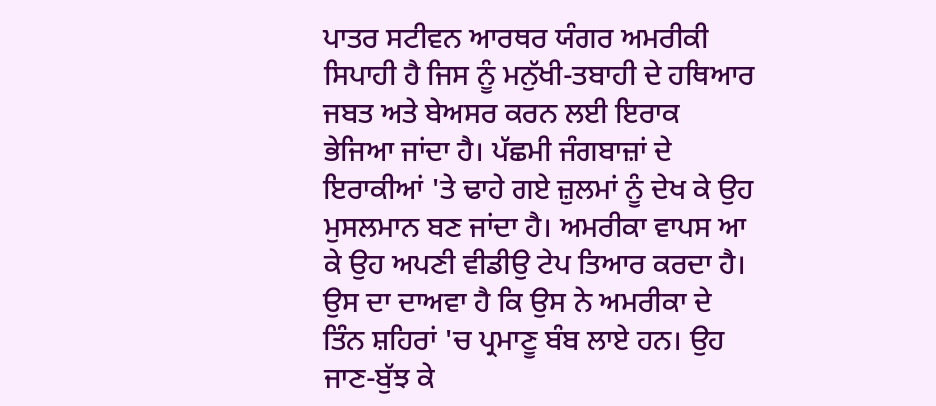ਪਾਤਰ ਸਟੀਵਨ ਆਰਥਰ ਯੰਗਰ ਅਮਰੀਕੀ ਸਿਪਾਹੀ ਹੈ ਜਿਸ ਨੂੰ ਮਨੁੱਖੀ-ਤਬਾਹੀ ਦੇ ਹਥਿਆਰ ਜਬਤ ਅਤੇ ਬੇਅਸਰ ਕਰਨ ਲਈ ਇਰਾਕ ਭੇਜਿਆ ਜਾਂਦਾ ਹੈ। ਪੱਛਮੀ ਜੰਗਬਾਜ਼ਾਂ ਦੇ ਇਰਾਕੀਆਂ 'ਤੇ ਢਾਹੇ ਗਏ ਜ਼ੁਲਮਾਂ ਨੂੰ ਦੇਖ ਕੇ ਉਹ ਮੁਸਲਮਾਨ ਬਣ ਜਾਂਦਾ ਹੈ। ਅਮਰੀਕਾ ਵਾਪਸ ਆ ਕੇ ਉਹ ਅਪਣੀ ਵੀਡੀਉ ਟੇਪ ਤਿਆਰ ਕਰਦਾ ਹੈ। ਉਸ ਦਾ ਦਾਅਵਾ ਹੈ ਕਿ ਉਸ ਨੇ ਅਮਰੀਕਾ ਦੇ ਤਿੰਨ ਸ਼ਹਿਰਾਂ 'ਚ ਪ੍ਰਮਾਣੂ ਬੰਬ ਲਾਏ ਹਨ। ਉਹ ਜਾਣ-ਬੁੱਝ ਕੇ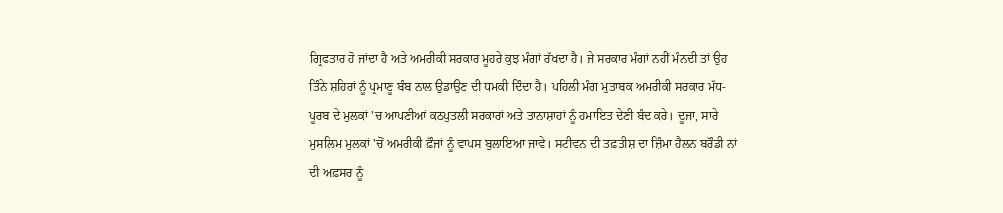ਗ੍ਰਿਫਤਾਰ ਹੋ ਜਾਂਦਾ ਹੈ ਅਤੇ ਅਮਰੀਕੀ ਸਰਕਾਰ ਮੂਹਰੇ ਕੁਝ ਮੰਗਾਂ ਰੱਖਦਾ ਹੈ। ਜੇ ਸਰਕਾਰ ਮੰਗਾਂ ਨਹੀਂ ਮੰਨਦੀ ਤਾਂ ਉਹ ਤਿੰਨੇ ਸ਼ਹਿਰਾਂ ਨੂੰ ਪ੍ਰਮਾਣੂ ਬੰਬ ਨਾਲ ਉਡਾਉਣ ਦੀ ਧਮਕੀ ਦਿੰਦਾ ਹੈ। ਪਹਿਲੀ ਮੰਗ ਮੁਤਾਬਕ ਅਮਰੀਕੀ ਸਰਕਾਰ ਮੱਧ-ਪੂਰਬ ਦੇ ਮੁਲਕਾਂ 'ਚ ਆਪਣੀਆਂ ਕਠਪੁਤਲੀ ਸਰਕਾਰਾਂ ਅਤੇ ਤਾਨਾਸ਼ਾਹਾਂ ਨੂੰ ਹਮਾਇਤ ਦੇਣੀ ਬੰਦ ਕਰੇ। ਦੂਜਾ, ਸਾਰੇ ਮੁਸਲਿਮ ਮੁਲਕਾਂ 'ਚੋਂ ਅਮਰੀਕੀ ਫ਼ੌਜਾਂ ਨੂੰ ਵਾਪਸ ਬੁਲਾਇਆ ਜਾਵੇ। ਸਟੀਵਨ ਦੀ ਤਫ਼ਤੀਸ਼ ਦਾ ਜ਼ਿੰਮਾ ਹੈਲਨ ਬਰੌਡੀ ਨਾਂ ਦੀ ਅਫ਼ਸਰ ਨੂੰ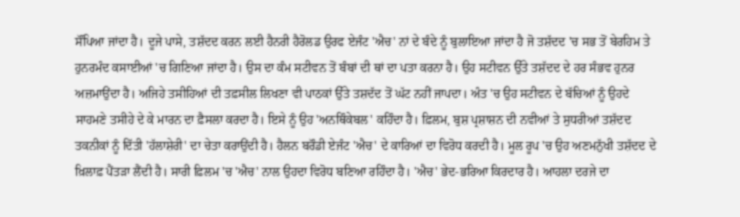ਸੌਂਪਿਆ ਜਾਂਦਾ ਹੈ। ਦੂਜੇ ਪਾਸੇ, ਤਸ਼ੱਦਦ ਕਰਨ ਲਈ ਹੈਨਰੀ ਹੈਰੋਲਡ ਉਰਫ ਏਜੰਟ 'ਐਚ' ਨਾਂ ਦੇ ਬੰਦੇ ਨੂੰ ਬੁਲਾਇਆ ਜਾਂਦਾ ਹੈ ਜੋ ਤਸ਼ੱਦਦ 'ਚ ਸਭ ਤੋਂ ਬੇਰਹਿਮ ਤੇ ਹੁਨਰਮੰਦ ਕਸਾਈਆਂ 'ਚ ਗਿਣਿਆ ਜਾਂਦਾ ਹੈ। ਉਸ ਦਾ ਕੰਮ ਸਟੀਵਨ ਤੋਂ ਬੰਬਾਂ ਦੀ ਥਾਂ ਦਾ ਪਤਾ ਕਰਨਾ ਹੈ। ਉਹ ਸਟੀਵਨ ਉੱਤੇ ਤਸ਼ੱਦਦ ਦੇ ਹਰ ਸੰਭਵ ਹੁਨਰ ਅਜ਼ਮਾਉਂਦਾ ਹੈ। ਅਜਿਹੇ ਤਸੀਹਿਆਂ ਦੀ ਤਫ਼ਸੀਲ ਲਿਖਣਾ ਵੀ ਪਾਠਕਾਂ ਉੱਤੇ ਤਸ਼ਦੱਦ ਤੋਂ ਘੱਟ ਨਹੀਂ ਜਾਪਦਾ। ਅੰਤ 'ਚ ਉਹ ਸਟੀਵਨ ਦੇ ਬੱਚਿਆਂ ਨੂੰ ਉਹਦੇ ਸਾਹਮਣੇ ਤਸੀਹੇ ਦੇ ਕੇ ਮਾਰਨ ਦਾ ਫ਼ੈਸਲਾ ਕਰਦਾ ਹੈ। ਇਸੇ ਨੂੰ ਉਹ 'ਅਨਥਿੰਕੇਬਲ' ਕਹਿੰਦਾ ਹੈ। ਫ਼ਿਲਮ, ਬੁਸ਼ ਪ੍ਰਸ਼ਾਸ਼ਨ ਦੀ ਨਵੀਆਂ ਤੇ ਸੁਧਰੀਆਂ ਤਸ਼ੱਦਦ ਤਕਨੀਕਾਂ ਨੂੰ ਦਿੱਤੀ 'ਹੱਲਾਸ਼ੇਰੀ' ਦਾ ਚੇਤਾ ਕਰਾਉਂਦੀ ਹੈ। ਹੈਲਨ ਬਰੌਡੀ ਏਜੰਟ 'ਐਚ' ਦੇ ਕਾਰਿਆਂ ਦਾ ਵਿਰੋਧ ਕਰਦੀ ਹੈ। ਮੂਲ ਰੂਪ 'ਚ ਉਹ ਅਣਮਨੁੱਖੀ ਤਸ਼ੱਦਦ ਦੇ ਖ਼ਿਲਾਫ਼ ਪੈਂਤੜਾ ਲੈਂਦੀ ਹੈ। ਸਾਰੀ ਫ਼ਿਲਮ 'ਚ 'ਐਚ' ਨਾਲ ਉਹਦਾ ਵਿਰੋਧ ਬਣਿਆ ਰਹਿੰਦਾ ਹੈ। 'ਐਚ' ਭੇਦ-ਭਰਿਆ ਕਿਰਦਾਰ ਹੈ। ਆਹਲਾ ਦਰਜੇ ਦਾ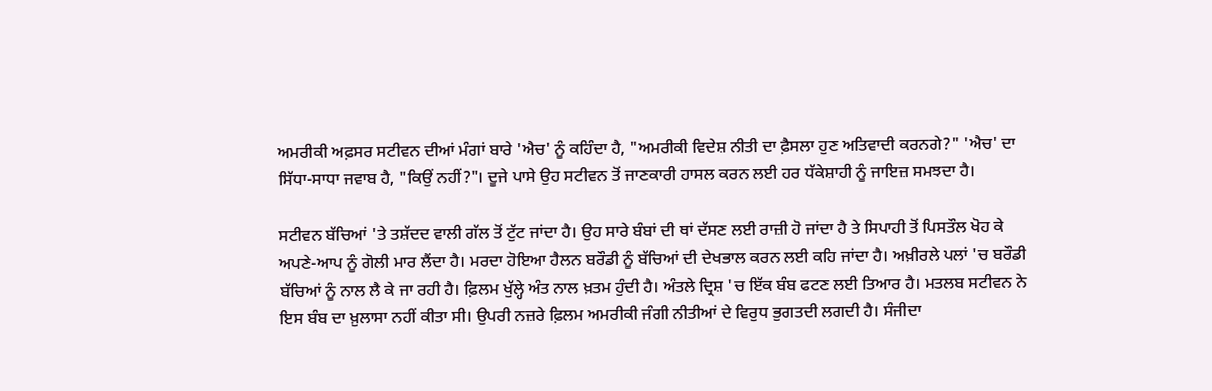ਅਮਰੀਕੀ ਅਫ਼ਸਰ ਸਟੀਵਨ ਦੀਆਂ ਮੰਗਾਂ ਬਾਰੇ 'ਐਚ' ਨੂੰ ਕਹਿੰਦਾ ਹੈ, "ਅਮਰੀਕੀ ਵਿਦੇਸ਼ ਨੀਤੀ ਦਾ ਫ਼ੈਸਲਾ ਹੁਣ ਅਤਿਵਾਦੀ ਕਰਨਗੇ?" 'ਐਚ' ਦਾ ਸਿੱਧਾ-ਸਾਧਾ ਜਵਾਬ ਹੈ, "ਕਿਉਂ ਨਹੀਂ?"। ਦੂਜੇ ਪਾਸੇ ਉਹ ਸਟੀਵਨ ਤੋਂ ਜਾਣਕਾਰੀ ਹਾਸਲ ਕਰਨ ਲਈ ਹਰ ਧੱਕੇਸ਼ਾਹੀ ਨੂੰ ਜਾਇਜ਼ ਸਮਝਦਾ ਹੈ।

ਸਟੀਵਨ ਬੱਚਿਆਂ 'ਤੇ ਤਸ਼ੱਦਦ ਵਾਲੀ ਗੱਲ ਤੋਂ ਟੁੱਟ ਜਾਂਦਾ ਹੈ। ਉਹ ਸਾਰੇ ਬੰਬਾਂ ਦੀ ਥਾਂ ਦੱਸਣ ਲਈ ਰਾਜ਼ੀ ਹੋ ਜਾਂਦਾ ਹੈ ਤੇ ਸਿਪਾਹੀ ਤੋਂ ਪਿਸਤੌਲ ਖੋਹ ਕੇ ਅਪਣੇ-ਆਪ ਨੂੰ ਗੋਲੀ ਮਾਰ ਲੈਂਦਾ ਹੈ। ਮਰਦਾ ਹੋਇਆ ਹੈਲਨ ਬਰੌਡੀ ਨੂੰ ਬੱਚਿਆਂ ਦੀ ਦੇਖਭਾਲ ਕਰਨ ਲਈ ਕਹਿ ਜਾਂਦਾ ਹੈ। ਅਖ਼ੀਰਲੇ ਪਲਾਂ 'ਚ ਬਰੌਡੀ ਬੱਚਿਆਂ ਨੂੰ ਨਾਲ ਲੈ ਕੇ ਜਾ ਰਹੀ ਹੈ। ਫ਼ਿਲਮ ਖੁੱਲ੍ਹੇ ਅੰਤ ਨਾਲ ਖ਼ਤਮ ਹੁੰਦੀ ਹੈ। ਅੰਤਲੇ ਦ੍ਰਿਸ਼ 'ਚ ਇੱਕ ਬੰਬ ਫਟਣ ਲਈ ਤਿਆਰ ਹੈ। ਮਤਲਬ ਸਟੀਵਨ ਨੇ ਇਸ ਬੰਬ ਦਾ ਖ਼ੁਲਾਸਾ ਨਹੀਂ ਕੀਤਾ ਸੀ। ਉਪਰੀ ਨਜ਼ਰੇ ਫ਼ਿਲਮ ਅਮਰੀਕੀ ਜੰਗੀ ਨੀਤੀਆਂ ਦੇ ਵਿਰੁਧ ਭੁਗਤਦੀ ਲਗਦੀ ਹੈ। ਸੰਜੀਦਾ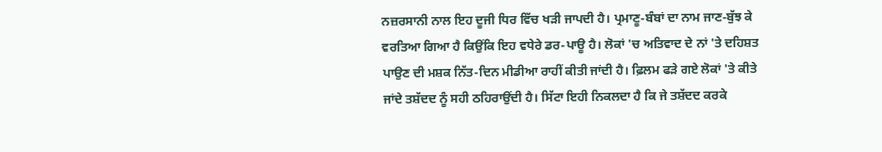ਨਜ਼ਰਸਾਨੀ ਨਾਲ ਇਹ ਦੂਜੀ ਧਿਰ ਵਿੱਚ ਖੜੀ ਜਾਪਦੀ ਹੈ। ਪ੍ਰਮਾਣੂ-ਬੰਬਾਂ ਦਾ ਨਾਮ ਜਾਣ-ਬੁੱਝ ਕੇ ਵਰਤਿਆ ਗਿਆ ਹੈ ਕਿਉਂਕਿ ਇਹ ਵਧੇਰੇ ਡਰ-ਪਾਊ ਹੈ। ਲੋਕਾਂ 'ਚ ਅਤਿਵਾਦ ਦੇ ਨਾਂ 'ਤੇ ਦਹਿਸ਼ਤ ਪਾਉਣ ਦੀ ਮਸ਼ਕ ਨਿੱਤ-ਦਿਨ ਮੀਡੀਆ ਰਾਹੀਂ ਕੀਤੀ ਜਾਂਦੀ ਹੈ। ਫ਼ਿਲਮ ਫੜੇ ਗਏ ਲੋਕਾਂ 'ਤੇ ਕੀਤੇ ਜਾਂਦੇ ਤਸ਼ੱਦਦ ਨੂੰ ਸਹੀ ਠਹਿਰਾਉਂਦੀ ਹੈ। ਸਿੱਟਾ ਇਹੀ ਨਿਕਲਦਾ ਹੈ ਕਿ ਜੇ ਤਸ਼ੱਦਦ ਕਰਕੇ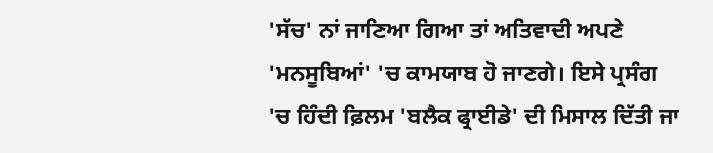'ਸੱਚ' ਨਾਂ ਜਾਣਿਆ ਗਿਆ ਤਾਂ ਅਤਿਵਾਦੀ ਅਪਣੇ 'ਮਨਸੂਬਿਆਂ' 'ਚ ਕਾਮਯਾਬ ਹੋ ਜਾਣਗੇ। ਇਸੇ ਪ੍ਰਸੰਗ 'ਚ ਹਿੰਦੀ ਫ਼ਿਲਮ 'ਬਲੈਕ ਫ੍ਰਾਈਡੇ' ਦੀ ਮਿਸਾਲ ਦਿੱਤੀ ਜਾ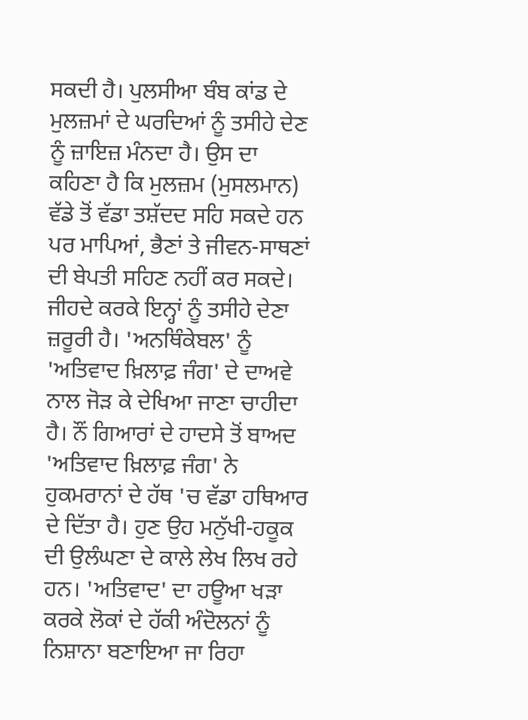ਸਕਦੀ ਹੈ। ਪੁਲਸੀਆ ਬੰਬ ਕਾਂਡ ਦੇ ਮੁਲਜ਼ਮਾਂ ਦੇ ਘਰਦਿਆਂ ਨੂੰ ਤਸੀਹੇ ਦੇਣ ਨੂੰ ਜ਼ਾਇਜ਼ ਮੰਨਦਾ ਹੈ। ਉਸ ਦਾ ਕਹਿਣਾ ਹੈ ਕਿ ਮੁਲਜ਼ਮ (ਮੁਸਲਮਾਨ) ਵੱਡੇ ਤੋਂ ਵੱਡਾ ਤਸ਼ੱਦਦ ਸਹਿ ਸਕਦੇ ਹਨ ਪਰ ਮਾਪਿਆਂ, ਭੈਣਾਂ ਤੇ ਜੀਵਨ-ਸਾਥਣਾਂ ਦੀ ਬੇਪਤੀ ਸਹਿਣ ਨਹੀਂ ਕਰ ਸਕਦੇ। ਜੀਹਦੇ ਕਰਕੇ ਇਨ੍ਹਾਂ ਨੂੰ ਤਸੀਹੇ ਦੇਣਾ ਜ਼ਰੂਰੀ ਹੈ। 'ਅਨਥਿੰਕੇਬਲ' ਨੂੰ 'ਅਤਿਵਾਦ ਖ਼ਿਲਾਫ਼ ਜੰਗ' ਦੇ ਦਾਅਵੇ ਨਾਲ ਜੋੜ ਕੇ ਦੇਖਿਆ ਜਾਣਾ ਚਾਹੀਦਾ ਹੈ। ਨੌਂ ਗਿਆਰਾਂ ਦੇ ਹਾਦਸੇ ਤੋਂ ਬਾਅਦ 'ਅਤਿਵਾਦ ਖ਼ਿਲਾਫ਼ ਜੰਗ' ਨੇ ਹੁਕਮਰਾਨਾਂ ਦੇ ਹੱਥ 'ਚ ਵੱਡਾ ਹਥਿਆਰ ਦੇ ਦਿੱਤਾ ਹੈ। ਹੁਣ ਉਹ ਮਨੁੱਖੀ-ਹਕੂਕ ਦੀ ਉਲੰਘਣਾ ਦੇ ਕਾਲੇ ਲੇਖ ਲਿਖ ਰਹੇ ਹਨ। 'ਅਤਿਵਾਦ' ਦਾ ਹਊਆ ਖੜਾ ਕਰਕੇ ਲੋਕਾਂ ਦੇ ਹੱਕੀ ਅੰਦੋਲਨਾਂ ਨੂੰ ਨਿਸ਼ਾਨਾ ਬਣਾਇਆ ਜਾ ਰਿਹਾ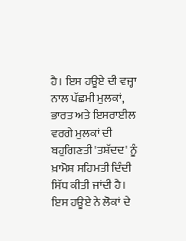ਹੈ। ਇਸ ਹਊਏ ਦੀ ਵਜ੍ਹਾ ਨਾਲ ਪੱਛਮੀ ਮੁਲਕਾਂ, ਭਾਰਤ ਅਤੇ ਇਸਰਾਈਲ ਵਰਗੇ ਮੁਲਕਾਂ ਦੀ ਬਹੁਗਿਣਤੀ 'ਤਸ਼ੱਦਦ' ਨੂੰ ਖ਼ਾਮੋਸ਼ ਸਹਿਮਤੀ ਦਿੰਦੀ ਸਿੱਧ ਕੀਤੀ ਜਾਂਦੀ ਹੈ। ਇਸ ਹਊਏ ਨੇ ਲੋਕਾਂ ਦੇ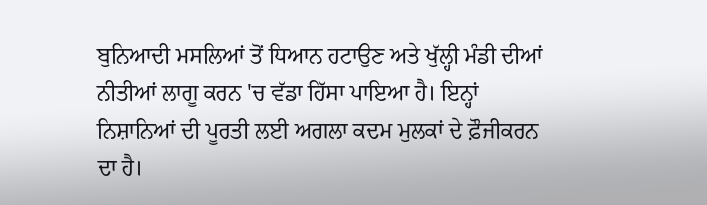ਬੁਨਿਆਦੀ ਮਸਲਿਆਂ ਤੋਂ ਧਿਆਨ ਹਟਾਉਣ ਅਤੇ ਖੁੱਲ੍ਹੀ ਮੰਡੀ ਦੀਆਂ ਨੀਤੀਆਂ ਲਾਗੂ ਕਰਨ 'ਚ ਵੱਡਾ ਹਿੱਸਾ ਪਾਇਆ ਹੈ। ਇਨ੍ਹਾਂ ਨਿਸ਼ਾਨਿਆਂ ਦੀ ਪੂਰਤੀ ਲਈ ਅਗਲਾ ਕਦਮ ਮੁਲਕਾਂ ਦੇ ਫ਼ੌਜੀਕਰਨ ਦਾ ਹੈ।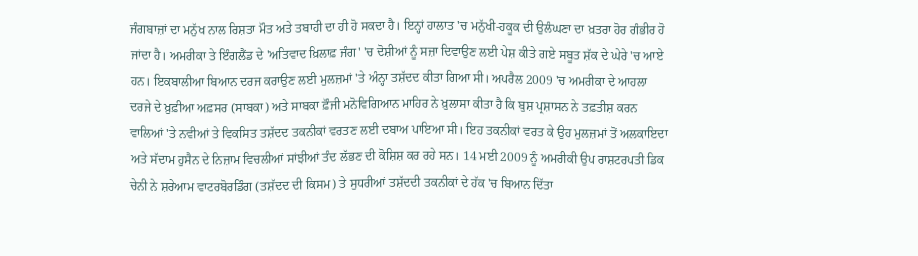ਜੰਗਬਾਜ਼ਾਂ ਦਾ ਮਨੁੱਖ ਨਾਲ ਰਿਸ਼ਤਾ ਮੌਤ ਅਤੇ ਤਬਾਹੀ ਦਾ ਹੀ ਹੋ ਸਕਦਾ ਹੈ। ਇਨ੍ਹਾਂ ਹਾਲਾਤ 'ਚ ਮਨੁੱਖੀ-ਹਕੂਕ ਦੀ ਉਲੰਘਣਾ ਦਾ ਖ਼ਤਰਾ ਹੋਰ ਗੰਭੀਰ ਹੋ ਜਾਂਦਾ ਹੈ। ਅਮਰੀਕਾ ਤੇ ਇੰਗਲੈਂਡ ਦੇ 'ਅਤਿਵਾਦ ਖ਼ਿਲਾਫ਼ ਜੰਗ' 'ਚ ਦੋਸ਼ੀਆਂ ਨੂੰ ਸਜ਼ਾ ਦਿਵਾਉਣ ਲਈ ਪੇਸ਼ ਕੀਤੇ ਗਏ ਸਬੂਤ ਸ਼ੱਕ ਦੇ ਘੇਰੇ 'ਚ ਆਏ ਹਨ। ਇਕਬਾਲੀਆ ਬਿਆਨ ਦਰਜ ਕਰਾਉਣ ਲਈ ਮੁਲਜ਼ਮਾਂ 'ਤੇ ਅੰਨ੍ਹਾ ਤਸ਼ੱਦਦ ਕੀਤਾ ਗਿਆ ਸੀ। ਅਪਰੈਲ 2009 'ਚ ਅਮਰੀਕਾ ਦੇ ਆਹਲਾ ਦਰਜੇ ਦੇ ਖ਼ੁਫ਼ੀਆ ਅਫ਼ਸਰ (ਸਾਬਕਾ) ਅਤੇ ਸਾਬਕਾ ਫ਼ੌਜੀ ਮਨੋਵਿਗਿਆਨ ਮਾਹਿਰ ਨੇ ਖ਼ੁਲਾਸਾ ਕੀਤਾ ਹੈ ਕਿ ਬੁਸ਼ ਪ੍ਰਸ਼ਾਸਨ ਨੇ ਤਫ਼ਤੀਸ਼ ਕਰਨ ਵਾਲਿਆਂ 'ਤੇ ਨਵੀਆਂ ਤੇ ਵਿਕਸਿਤ ਤਸ਼ੱਦਦ ਤਕਨੀਕਾਂ ਵਰਤਣ ਲਈ ਦਬਾਅ ਪਾਇਆ ਸੀ। ਇਹ ਤਕਨੀਕਾਂ ਵਰਤ ਕੇ ਉਹ ਮੁਲਜ਼ਮਾਂ ਤੋਂ ਅਲਕਾਇਦਾ ਅਤੇ ਸੱਦਾਮ ਹੁਸੈਨ ਦੇ ਨਿਜ਼ਾਮ ਵਿਚਲੀਆਂ ਸਾਂਝੀਆਂ ਤੰਦ ਲੱਭਣ ਦੀ ਕੋਸ਼ਿਸ਼ ਕਰ ਰਹੇ ਸਨ। 14 ਮਈ 2009 ਨੂੰ ਅਮਰੀਕੀ ਉਪ ਰਾਸ਼ਟਰਪਤੀ ਡਿਕ ਚੇਨੀ ਨੇ ਸ਼ਰੇਆਮ ਵਾਟਰਬੋਰਡਿੰਗ (ਤਸ਼ੱਦਦ ਦੀ ਕਿਸਮ) ਤੇ ਸੁਧਰੀਆਂ ਤਸ਼ੱਦਦੀ ਤਕਨੀਕਾਂ ਦੇ ਹੱਕ 'ਚ ਬਿਆਨ ਦਿੱਤਾ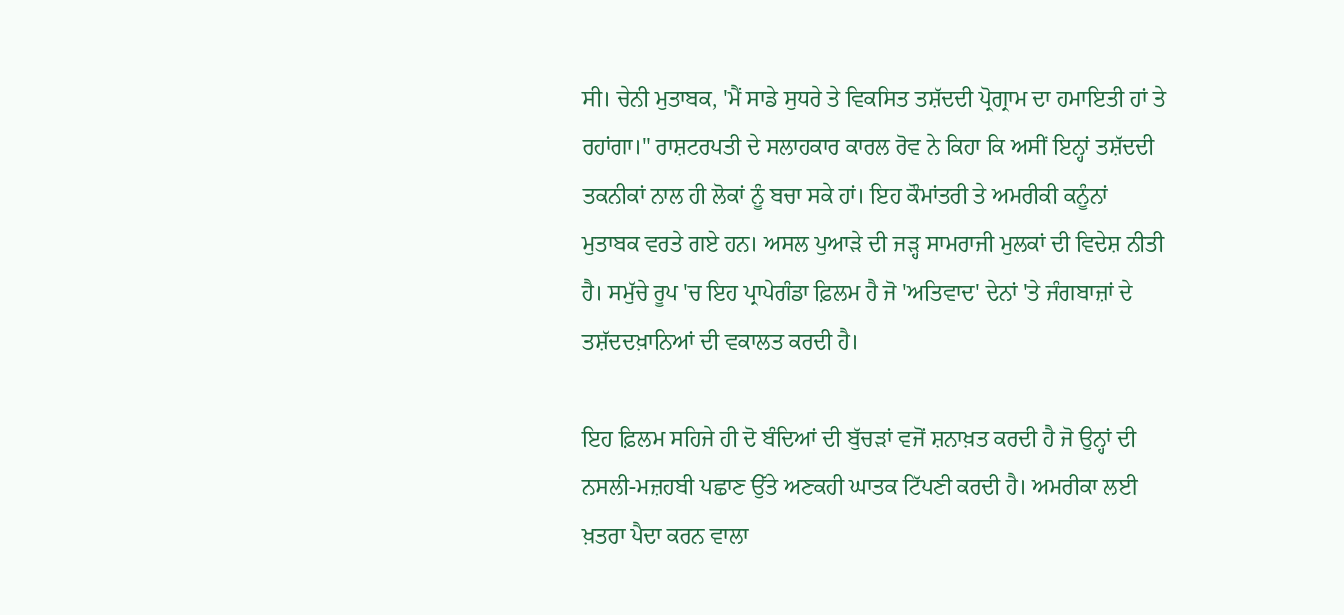ਸੀ। ਚੇਨੀ ਮੁਤਾਬਕ, 'ਮੈਂ ਸਾਡੇ ਸੁਧਰੇ ਤੇ ਵਿਕਸਿਤ ਤਸ਼ੱਦਦੀ ਪ੍ਰੋਗ੍ਰਾਮ ਦਾ ਹਮਾਇਤੀ ਹਾਂ ਤੇ ਰਹਾਂਗਾ।" ਰਾਸ਼ਟਰਪਤੀ ਦੇ ਸਲਾਹਕਾਰ ਕਾਰਲ ਰੋਵ ਨੇ ਕਿਹਾ ਕਿ ਅਸੀਂ ਇਨ੍ਹਾਂ ਤਸ਼ੱਦਦੀ ਤਕਨੀਕਾਂ ਨਾਲ ਹੀ ਲੋਕਾਂ ਨੂੰ ਬਚਾ ਸਕੇ ਹਾਂ। ਇਹ ਕੌਮਾਂਤਰੀ ਤੇ ਅਮਰੀਕੀ ਕਨੂੰਨਾਂ ਮੁਤਾਬਕ ਵਰਤੇ ਗਏ ਹਨ। ਅਸਲ ਪੁਆੜੇ ਦੀ ਜੜ੍ਹ ਸਾਮਰਾਜੀ ਮੁਲਕਾਂ ਦੀ ਵਿਦੇਸ਼ ਨੀਤੀ ਹੈ। ਸਮੁੱਚੇ ਰੂਪ 'ਚ ਇਹ ਪ੍ਰਾਪੇਗੰਡਾ ਫ਼ਿਲਮ ਹੈ ਜੋ 'ਅਤਿਵਾਦ' ਦੇਨਾਂ 'ਤੇ ਜੰਗਬਾਜ਼ਾਂ ਦੇ ਤਸ਼ੱਦਦਖ਼ਾਨਿਆਂ ਦੀ ਵਕਾਲਤ ਕਰਦੀ ਹੈ।

ਇਹ ਫ਼ਿਲਮ ਸਹਿਜੇ ਹੀ ਦੋ ਬੰਦਿਆਂ ਦੀ ਬੁੱਚੜਾਂ ਵਜੋਂ ਸ਼ਨਾਖ਼ਤ ਕਰਦੀ ਹੈ ਜੋ ਉਨ੍ਹਾਂ ਦੀ ਨਸਲੀ-ਮਜ਼ਹਬੀ ਪਛਾਣ ਉੱਤੇ ਅਣਕਹੀ ਘਾਤਕ ਟਿੱਪਣੀ ਕਰਦੀ ਹੈ। ਅਮਰੀਕਾ ਲਈ ਖ਼ਤਰਾ ਪੈਦਾ ਕਰਨ ਵਾਲਾ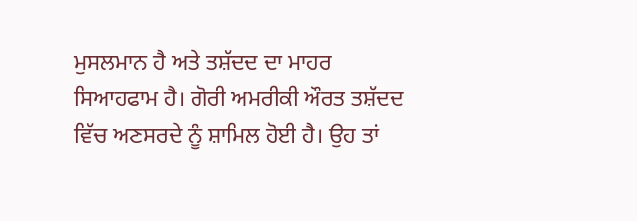ਮੁਸਲਮਾਨ ਹੈ ਅਤੇ ਤਸ਼ੱਦਦ ਦਾ ਮਾਹਰ ਸਿਆਹਫਾਮ ਹੈ। ਗੋਰੀ ਅਮਰੀਕੀ ਔਰਤ ਤਸ਼ੱਦਦ ਵਿੱਚ ਅਣਸਰਦੇ ਨੂੰ ਸ਼ਾਮਿਲ ਹੋਈ ਹੈ। ਉਹ ਤਾਂ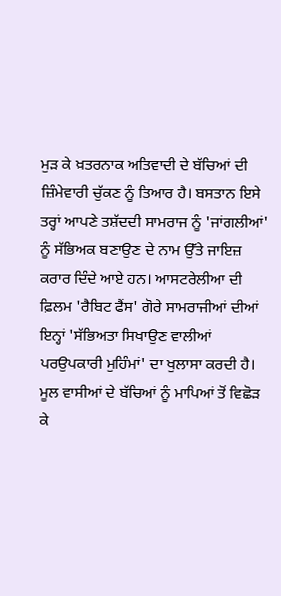ਮੁੜ ਕੇ ਖ਼ਤਰਨਾਕ ਅਤਿਵਾਦੀ ਦੇ ਬੱਚਿਆਂ ਦੀ ਜ਼ਿੰਮੇਵਾਰੀ ਚੁੱਕਣ ਨੂੰ ਤਿਆਰ ਹੈ। ਬਸਤਾਨ ਇਸੇ ਤਰ੍ਹਾਂ ਆਪਣੇ ਤਸ਼ੱਦਦੀ ਸਾਮਰਾਜ ਨੂੰ 'ਜਾਂਗਲੀਆਂ' ਨੂੰ ਸੱਭਿਅਕ ਬਣਾਉਣ ਦੇ ਨਾਮ ਉੱਤੇ ਜਾਇਜ਼ ਕਰਾਰ ਦਿੰਦੇ ਆਏ ਹਨ। ਆਸਟਰੇਲੀਆ ਦੀ ਫ਼ਿਲਮ 'ਰੈਬਿਟ ਫੈਂਸ' ਗੋਰੇ ਸਾਮਰਾਜੀਆਂ ਦੀਆਂ ਇਨ੍ਹਾਂ 'ਸੱਭਿਅਤਾ ਸਿਖਾਉਣ ਵਾਲੀਆਂ ਪਰਉਪਕਾਰੀ ਮੁਹਿੰਮਾਂ' ਦਾ ਖੁਲਾਸਾ ਕਰਦੀ ਹੈ। ਮੂਲ ਵਾਸੀਆਂ ਦੇ ਬੱਚਿਆਂ ਨੂੰ ਮਾਪਿਆਂ ਤੋਂ ਵਿਛੋੜ ਕੇ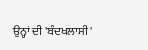ਉਨ੍ਹਾਂ ਦੀ 'ਬੰਦਖਲਾਸੀ'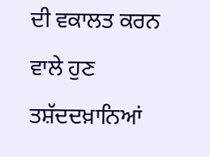ਦੀ ਵਕਾਲਤ ਕਰਨ ਵਾਲੇ ਹੁਣ ਤਸ਼ੱਦਦਖ਼ਾਨਿਆਂ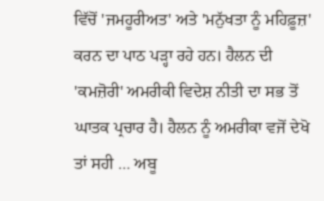ਵਿੱਚੋਂ 'ਜਮਹੂਰੀਅਤ' ਅਤੇ 'ਮਨੁੱਖਤਾ ਨੂੰ ਮਹਿਫ਼ੂਜ਼' ਕਰਨ ਦਾ ਪਾਠ ਪੜ੍ਹਾ ਰਹੇ ਹਨ। ਹੈਲਨ ਦੀ 'ਕਮਜ਼ੋਰੀ' ਅਮਰੀਕੀ ਵਿਦੇਸ਼ ਨੀਤੀ ਦਾ ਸਭ ਤੋਂ ਘਾਤਕ ਪ੍ਰਚਾਰ ਹੈ। ਹੈਲਨ ਨੂੰ ਅਮਰੀਕਾ ਵਜੋਂ ਦੇਖੋ ਤਾਂ ਸਹੀ … ਅਬੂ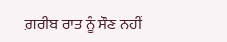ਗ਼ਰੀਬ ਰਾਤ ਨੂੰ ਸੌਣ ਨਹੀਂ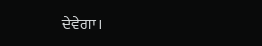ਦੇਵੇਗਾ।